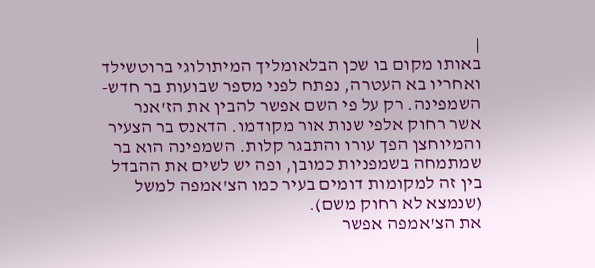|
באותו מקום בו שכן הבלאומליך המיתולוגי ברוטשילד ואחריו בא העטרה, נפתח לפני מספר שבועות בר חדש- השמפינה. רק על פי השם אפשר להבין את הז'אנר אשר רחוק אלפי שנות אור מקודמו. הדאנס בר הצעיר והמיוחצן הפך עורו והתבגר קלות. השמפינה הוא בר שמתמחה בשמפניות כמובן, ופה יש לשים את ההבדל בין זה למקומות דומים בעיר כמו הצ'אמפה למשל (שנמצא לא רחוק משם).
את הצ'אמפה אפשר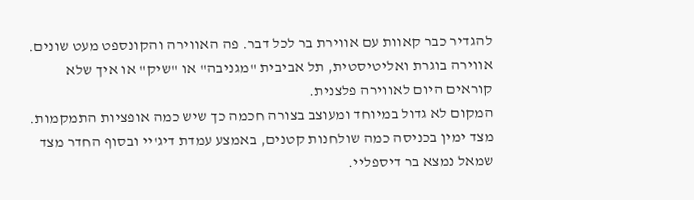להגדיר כבר קאוות עם אווירת בר לכל דבר. פה האווירה והקונספט מעט שונים. אווירה בוגרת ואליטיסטית, תל אביבית "מגניבה" או "שיק" או איך שלא קוראים היום לאווירה פלצנית.
המקום לא גדול במיוחד ומעוצב בצורה חכמה כך שיש כמה אופציות התמקמות. מצד ימין בכניסה כמה שולחנות קטנים, באמצע עמדת דיג'יי ובסוף החדר מצד שמאל נמצא בר דיספליי.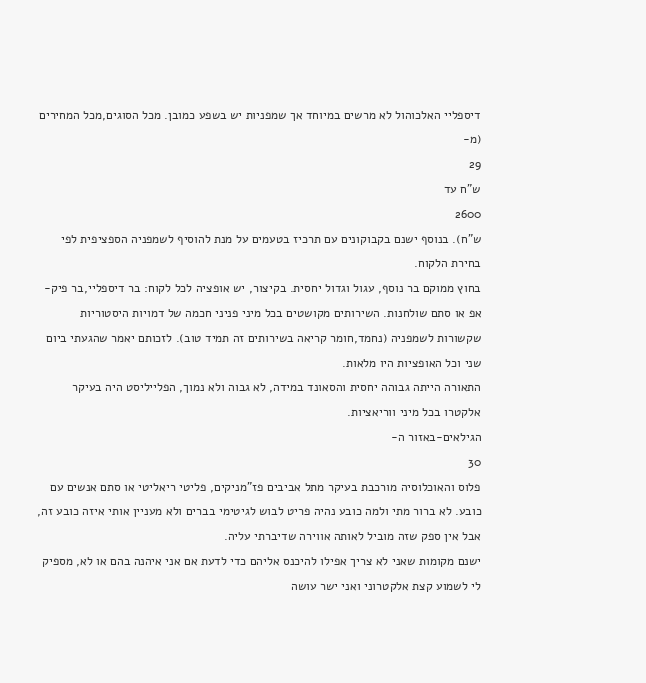דיספליי האלכוהול לא מרשים במיוחד אך שמפניות יש בשפע כמובן. מכל הסוגים,מכל המחירים (מ-
29
ש"ח עד
2600
ש"ח). בנוסף ישנם בקבוקונים עם תרכיז בטעמים על מנת להוסיף לשמפניה הספציפית לפי בחירת הלקוח.
בחוץ ממוקם בר נוסף, עגול וגדול יחסית. בקיצור, יש אופציה לכל לקוח: בר דיספליי,בר פיק-אפ או סתם שולחנות. השירותים מקושטים בכל מיני פניני חכמה של דמויות היסטוריות שקשורות לשמפניה (נחמד,חומר קריאה בשירותים זה תמיד טוב). לזכותם יאמר שהגעתי ביום שני וכל האופציות היו מלאות.
התאורה הייתה גבוהה יחסית והסאונד במידה, לא גבוה ולא נמוך, הפלייליסט היה בעיקר אלקטרו בכל מיני ווריאציות.
הגילאים-באזור ה-
30
פלוס והאוכלוסיה מורכבת בעיקר מתל אביבים פז"מניקים, פליטי ריאליטי או סתם אנשים עם כובע. לא ברור מתי ולמה כובע נהיה פריט לבוש לגיטימי בברים ולא מעניין אותי איזה כובע זה, אבל אין ספק שזה מוביל לאותה אווירה שדיברתי עליה.
ישנם מקומות שאני לא צריך אפילו להיכנס אליהם כדי לדעת אם אני איהנה בהם או לא, מספיק לי לשמוע קצת אלקטרוני ואני ישר עושה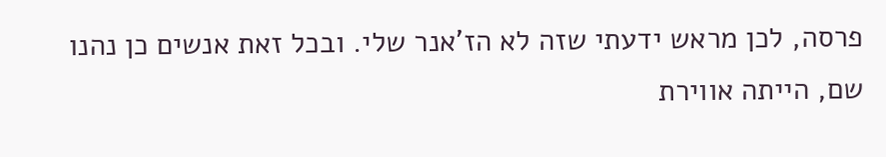פרסה, לכן מראש ידעתי שזה לא הז'אנר שלי. ובכל זאת אנשים כן נהנו שם, הייתה אווירת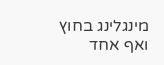מינגלינג בחוץ ואף אחד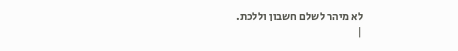לא מיהר לשלם חשבון וללכת.
|